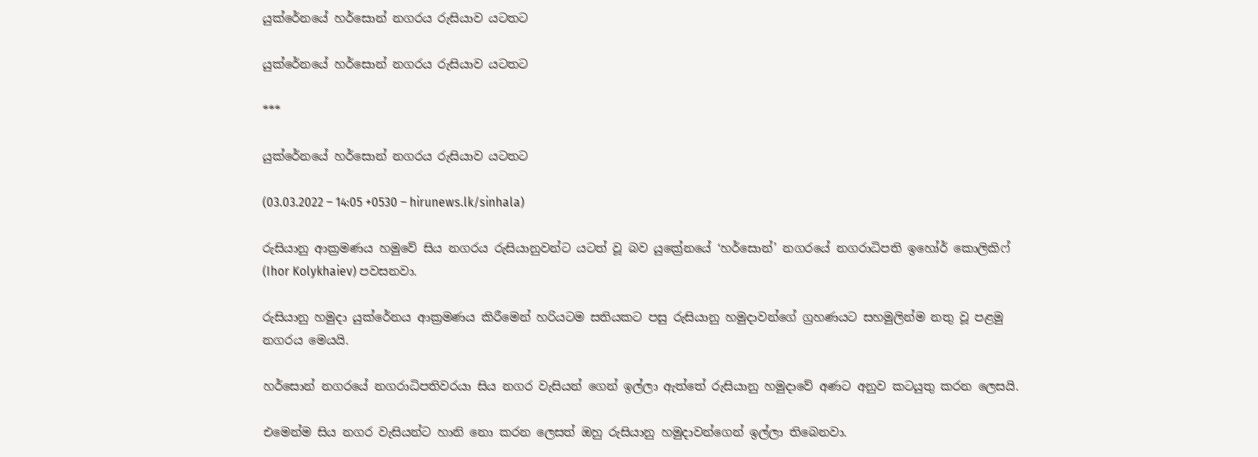යුක්රේනයේ හර්සොන් නගරය රුසියාව යටතට

යුක්රේනයේ හර්සොන් නගරය රුසියාව යටතට

***

යුක්රේනයේ හර්සොන් නගරය රුසියාව යටතට

(03.03.2022 – 14:05 +0530 – hirunews.lk/sinhala)

රුසියානු ආක්‍රමණය හමුවේ සිය නගරය රුසියානුවන්ට යටත් වූ බව යුක්‍රේනයේ ‘හර්සොන්’ නගරයේ නගරාධිපති ඉහෝර් කොලිකිෆ් (Ihor Kolykhaiev) පවසනවා.

රුසියානු හමුදා යුක්රේනය ආක්‍රමණය කිරීමෙන් හරියටම සතියකට පසු රුසියානු හමුදාවන්ගේ ග්‍රහණයට සහමුලින්ම නතු වූ පළමු නගරය මෙයයි.

හර්සොන් නගරයේ නගරාධිපතිවරයා සිය නගර වැසියන් ගෙන් ඉල්ලා ඇත්තේ රුසියානු හමුදාවේ අණට අනුව කටයුතු කරන ලෙසයි.

එමෙන්ම සිය නගර වැසියන්ට හානි නො කරන ලෙසත් ඔහු රුසියානු හමුදාවන්ගෙන් ඉල්ලා තිබෙනවා.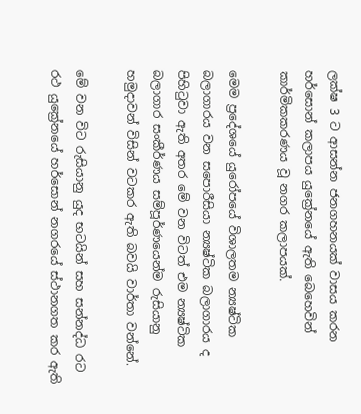ලක්ෂ 3 ට ආසන්න ජනගහනයක් වාසය කරන හර්සොන් කලාපය යුක්‍රේනයේ ඇති බෙහෙවින් කාර්මිකකරණය වූ නගර කලාපයක්.

මෙම ප්‍රදේශයේ යුරෝපයේ විශාලතම න්‍යෂ්ටික බලාගාරය වන සපොරීසියා න්‍යෂ්ටික බලාගාරය ද පිහිටුවා ඇති අතර මේ වන විටත් එම න්‍යෂ්ටික බලාගාර සංකීර්ණය සම්පූර්ණයෙන්ම රුසියානු හමුදාවන් විසින් වටකර ඇති බවයි වාර්තා වන්නේ.

මේ වන විට රුසියානු යුද භටයින් සහ සන්නද්ධ රට රථ යුක්‍රේනයේ හර්සොන් නගරයේ ස්ථානගත කර ඇති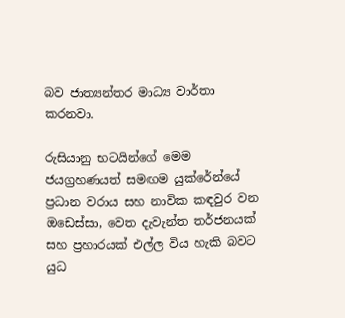බව ජාත්‍යන්තර මාධ්‍ය වාර්තා කරනවා.

රුසියානු භටයින්ගේ මෙම ජයග්‍රහණයත් සමඟම යුක්රේන්යේ ප්‍රධාන වරාය සහ නාවික කඳවුර වන ඔඩෙස්සා, වෙත දැවැන්ත තර්ජනයක් සහ ප්‍රහාරයක් එල්ල විය හැකි බවට යුධ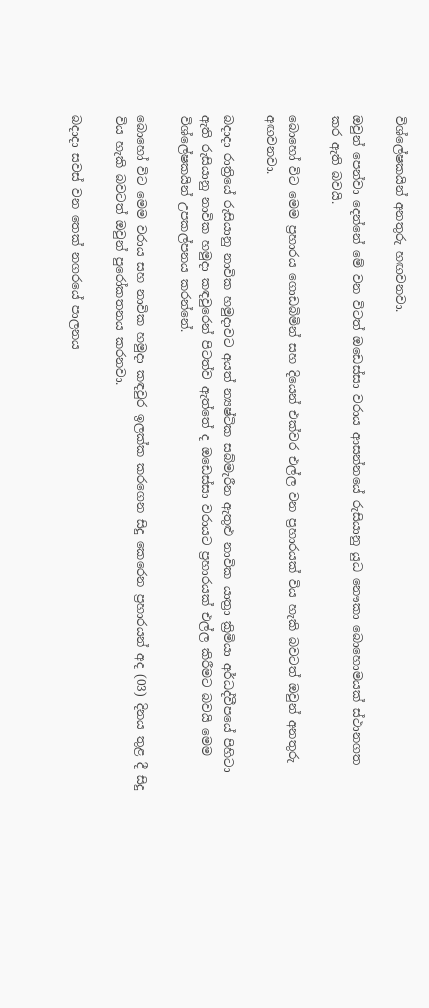විශ්ලේෂකයින් අනතුරු හඟවනවා.

ඔවුන් පෙන්වා දෙන්නේ මේ වන විටත් ඔඩෙස්සා වරාය ආසන්නයේ රුසියානු යුධ නෞකා බොහොමයක් ස්ථානගත කර ඇති බවයි.

බොහෝ විට මෙම ප්‍රහාරය ගොඩබිමින් සහ දියෙන් එක්වර එල්ල වන ප්‍රහාරයක් විය හැකි බවටත් ඔවුන් අනතුරු අඟවනවා.

බදාදා රාත්‍රියේ රුසියානු නාවික හමුදාවට අයත් න්‍යෂ්ටික සබ්මැරීන ඇතුළු නාවික යාත්‍රා ක්‍රිමියා අර්ධද්වීපයේ පිහිටා ඇති රුසියානු නාවික හමුදා කඳවුරෙන් පිටත්ව ඇත්තේ ද ඔඩෙස්සා වරායට ප්‍රහාරයක් එල්ල කිරීමට බවයි මෙම විශ්ලේෂකයින් උපකල්පනය කරන්නේ.

බොහෝ විට මෙම වරාය සහ නාවික හමුදා කඳවුර ඉලක්ක කරගෙන සිදු කෙරෙන ප්‍රහාරයන් අද (03) දිනය තුළ දී සිදු විය හැකි බවටත් ඔවුන් පුරෝකතනය කරනවා.

බදාදා සවස් වන තෙක් නගරයේ පාලනය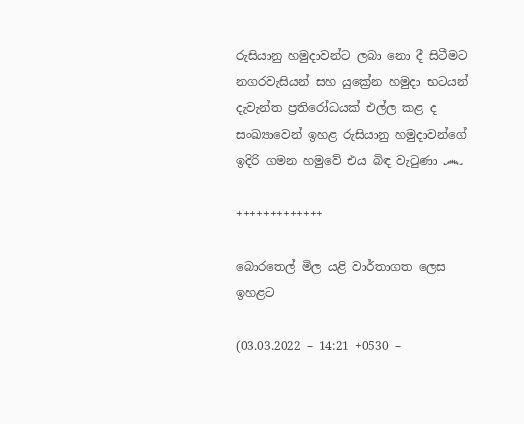රුසියානු හමුදාවන්ට ලබා නො දී සිටීමට නගරවැසියන් සහ යුක්‍රේන හමුදා භටයන් දැවැන්ත ප්‍රතිරෝධයක් එල්ල කළ ද සංඛ්‍යාවෙන් ඉහළ රුසියානු හමුදාවන්ගේ ඉදිරි ගමන හමුවේ එය බිඳ වැටුණා ෴

+++++++++++++

බොරතෙල් මිල යළි වාර්තාගත ලෙස ඉහළට

(03.03.2022 – 14:21 +0530 –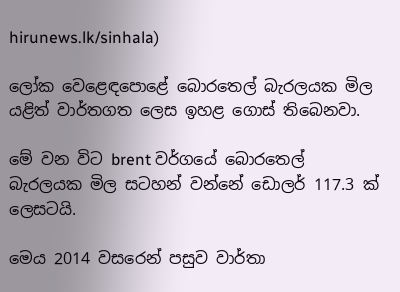hirunews.lk/sinhala)

ලෝක වෙළෙඳපොළේ බොරතෙල් බැරලයක මිල යළිත් වාර්තගත ලෙස ඉහළ ගොස් තිබෙනවා.

මේ වන විට brent වර්ගයේ බොරතෙල් බැරලයක මිල සටහන් වන්නේ ඩොලර් 117.3 ක් ලෙසටයි.

මෙය 2014 වසරෙන් පසුව වාර්තා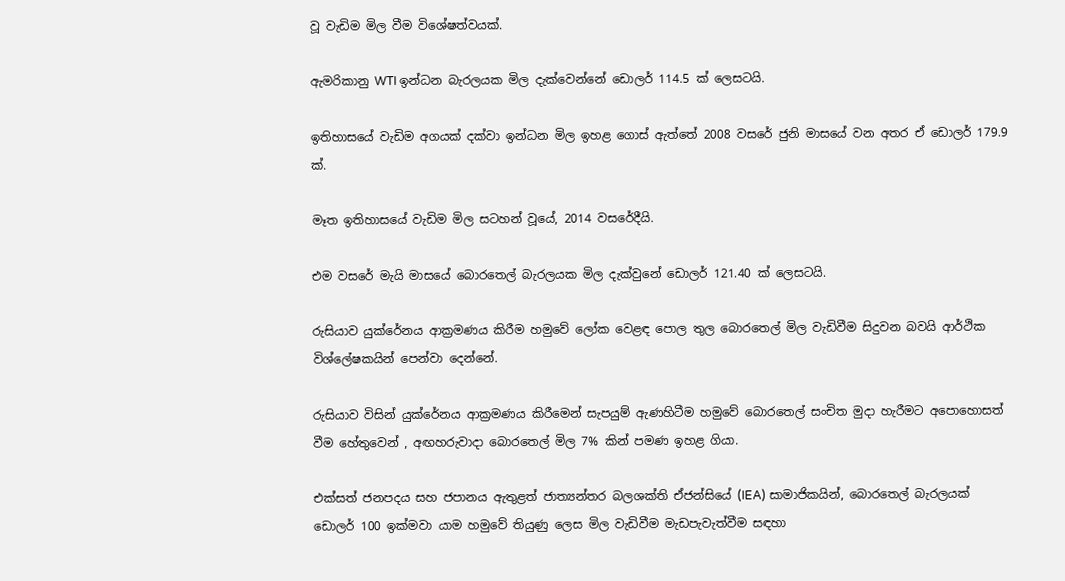වූ වැඩිම මිල වීම විශේෂත්වයක්.

ඇමරිකානු WTI ඉන්ධන බැරලයක මිල දැක්වෙන්නේ ඩොලර් 114.5 ක් ලෙසටයි.

ඉතිහාසයේ වැඩිම අගයක් දක්වා ඉන්ධන මිල ඉහළ ගොස් ඇත්තේ 2008 වසරේ ජුනි මාසයේ වන අතර ඒ ඩොලර් 179.9 ක්.

මෑත ඉතිහාසයේ වැඩිම මිල සටහන් වූයේ, 2014 වසරේදීයි.

එම වසරේ මැයි මාසයේ බොරතෙල් බැරලයක මිල දැක්වුනේ ඩොලර් 121.40 ක් ලෙසටයි.

රුසියාව යුක්රේනය ආක්‍රමණය කිරීම හමුවේ ලෝක වෙළඳ පොල තුල බොරතෙල් මිල වැඩිවීම සිදුවන බවයි ආර්ථික විශ්ලේෂකයින් පෙන්වා දෙන්නේ.

රුසියාව විසින් යුක්රේනය ආක්‍රමණය කිරීමෙන් සැපයුම් ඇණහිටීම හමුවේ බොරතෙල් සංචිත මුදා හැරීමට අපොහොසත් වීම හේතුවෙන් , අඟහරුවාදා බොරතෙල් මිල 7% කින් පමණ ඉහළ ගියා.

එක්සත් ජනපදය සහ ජපානය ඇතුළත් ජාත්‍යන්තර බලශක්ති ඒජන්සියේ (IEA) සාමාජිකයින්, බොරතෙල් බැරලයක් ඩොලර් 100 ඉක්මවා යාම හමුවේ තියුණු ලෙස මිල වැඩිවීම මැඩපැවැත්වීම සඳහා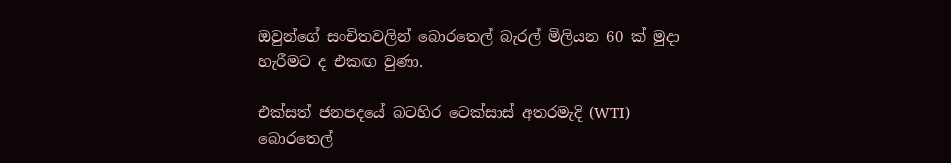ඔවුන්ගේ සංචිතවලින් බොරතෙල් බැරල් මිලියන 60 ක් මුදා හැරීමට ද එකඟ වුණා.

එක්සත් ජනපදයේ බටහිර ටෙක්සාස් අතරමැදි (WTI) බොරතෙල්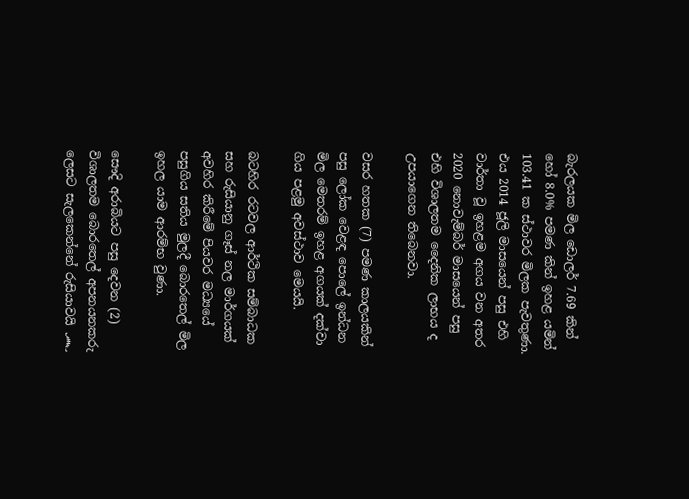බැරලයක මිල ඩොලර් 7.69 කින් හෝ 8.0% පමණ කින් ඉහළ යමින් 103.41 ක ස්ථාවර මිලක පැවතුණා. එය 2014 ජූලි මාසයෙන් පසු එහි වාර්තා වූ ඉහළම අගය වන අතර 2020 නොවැම්බර් මාසයෙන් පසු එහි විශාලතම දෛනික ලාභය ද උපයාගෙන තිබෙනවා.

වසර හතක (7) පමණ කාලයකින් පසු ලෝක වෙළඳ පොලේ ඉන්ධන මිල මෙතරම් ඉහළ අගයක් දක්වා ගිය පළමු අවස්ථාව මෙයයි.

බටහිර රටවල ආර්ථික සම්බාධක සහ රුසියානු ගෑස් නල මාර්ගයක් අවහිර කිරීමේ පියවර මධ්‍යයේ පසුගිය සතිය මුලදී බොරතෙල් මිල ඉහල යාම ආරම්භ වුණා.

සෞදි අරාබියට පසු දෙවන (2) විශාලතම බොරතෙල් අපනයනකරු ලෙසට සැලකෙන්නේ රුසියාවයි ෴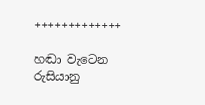+++++++++++++

හඬා වැටෙන රුසියානු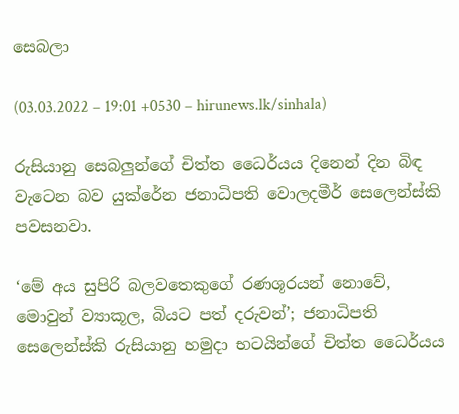සෙබලා

(03.03.2022 – 19:01 +0530 – hirunews.lk/sinhala)

රුසියානු සෙබලුන්ගේ චිත්ත ධෛර්යය දිනෙන් දින බිඳ වැටෙන බව යුක්රේන ජනාධිපති වොලදමීර් සෙලෙන්ස්කි පවසනවා.

‘මේ අය සුපිරි බලවතෙකුගේ රණශූරයන් නොවේ, මොවුන් ව්‍යාකූල, බියට පත් දරුවන්’; ජනාධිපති සෙලෙන්ස්කි රුසියානු හමුදා භටයින්ගේ චිත්ත ධෛර්යය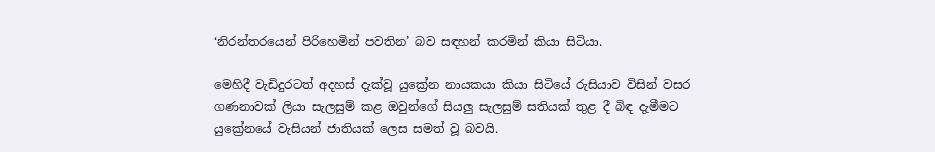‘නිරන්තරයෙන් පිරිහෙමින් පවතින’ බව සඳහන් කරමින් කියා සිටියා.

මෙහිදී වැඩිදුරටත් අදහස් දැක්වූ යුක්‍රේන නායකයා කියා සිටියේ රුසියාව විසින් වසර ගණනාවක් ලියා සැලසුම් කළ ඔවුන්ගේ සියලු සැලසුම් සතියක් තුළ දී බිඳ දැමීමට යුක්‍රේනයේ වැසියන් ජාතියක් ලෙස සමත් වූ බවයි.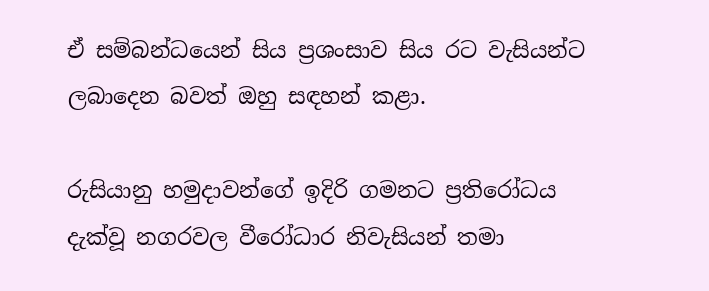ඒ සම්බන්ධයෙන් සිය ප්‍රශංසාව සිය රට වැසියන්ට ලබාදෙන බවත් ඔහු සඳහන් කළා.

රුසියානු හමුදාවන්ගේ ඉදිරි ගමනට ප්‍රතිරෝධය දැක්වූ නගරවල වීරෝධාර නිවැසියන් තමා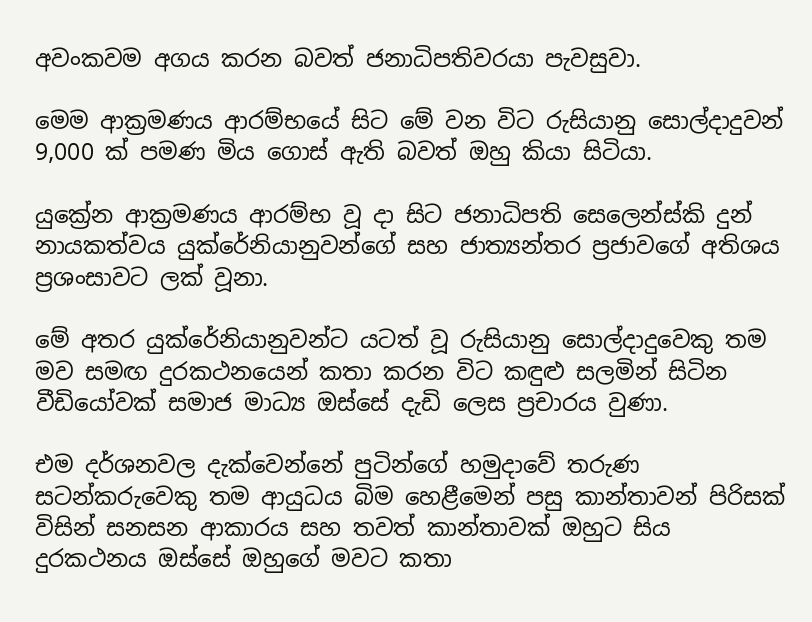අවංකවම අගය කරන බවත් ජනාධිපතිවරයා පැවසුවා.

මෙම ආක්‍රමණය ආරම්භයේ සිට මේ වන විට රුසියානු සොල්දාදුවන් 9,000 ක් පමණ මිය ගොස් ඇති බවත් ඔහු කියා සිටියා.

යුක්‍රේන ආක්‍රමණය ආරම්භ වූ දා සිට ජනාධිපති සෙලෙන්ස්කි දුන් නායකත්වය යුක්රේනියානුවන්ගේ සහ ජාත්‍යන්තර ප්‍රජාවගේ අතිශය ප්‍රශංසාවට ලක් වූනා.

මේ අතර යුක්රේනියානුවන්ට යටත් වූ රුසියානු සොල්දාදුවෙකු තම මව සමඟ දුරකථනයෙන් කතා කරන විට කඳුළු සලමින් සිටින වීඩියෝවක් සමාජ මාධ්‍ය ඔස්සේ දැඩි ලෙස ප්‍රචාරය වුණා.

එම දර්ශනවල දැක්වෙන්නේ පුටින්ගේ හමුදාවේ තරුණ සටන්කරුවෙකු තම ආයුධය බිම හෙළීමෙන් පසු කාන්තාවන් පිරිසක් විසින් සනසන ආකාරය සහ තවත් කාන්තාවක් ඔහුට සිය දුරකථනය ඔස්සේ ඔහුගේ මවට කතා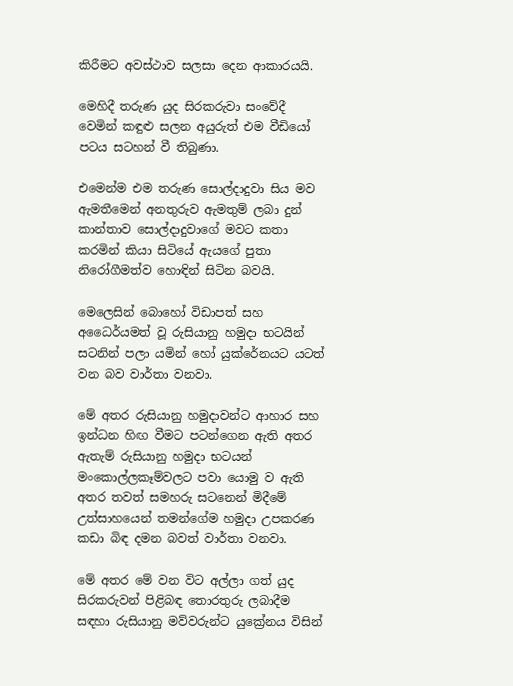කිරීමට අවස්ථාව සලසා දෙන ආකාරයයි.

මෙහිදී තරුණ යුද සිරකරුවා සංවේදී වෙමින් කඳුළු සලන අයුරුත් එම වීඩියෝ පටය සටහන් වී තිබුණා.

එමෙන්ම එම තරුණ සොල්දාදුවා සිය මව ඇමතීමෙන් අනතුරුව ඇමතුම් ලබා දුන් කාන්තාව සොල්දාදුවාගේ මවට කතා කරමින් කියා සිටියේ ඇයගේ පුතා නිරෝගීමත්ව හොඳින් සිටින බවයි.

මෙලෙසින් බොහෝ විඩාපත් සහ අධෛර්යමත් වූ රුසියානු හමුදා භටයින් සටනින් පලා යමින් හෝ යුක්රේනයට යටත් වන බව වාර්තා වනවා.

මේ අතර රුසියානු හමුදාවන්ට ආහාර සහ ඉන්ධන හිඟ වීමට පටන්ගෙන ඇති අතර ඇතැම් රුසියානු හමුදා භටයන් මංකොල්ලකෑම්වලට පවා යොමු ව ඇති අතර තවත් සමහරු සටනෙන් මිදීමේ උත්සාහයෙන් තමන්ගේම හමුදා උපකරණ කඩා බිඳ දමන බවත් වාර්තා වනවා.

මේ අතර මේ වන විට අල්ලා ගත් යුද සිරකරුවන් පිළිබඳ තොරතුරු ලබාදීම සඳහා රුසියානු මව්වරුන්ට යුක්‍රේනය විසින්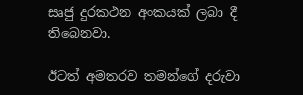සෘජු දුරකථන අංකයක් ලබා දී තිබෙනවා.

ඊටත් අමතරව තමන්ගේ දරුවා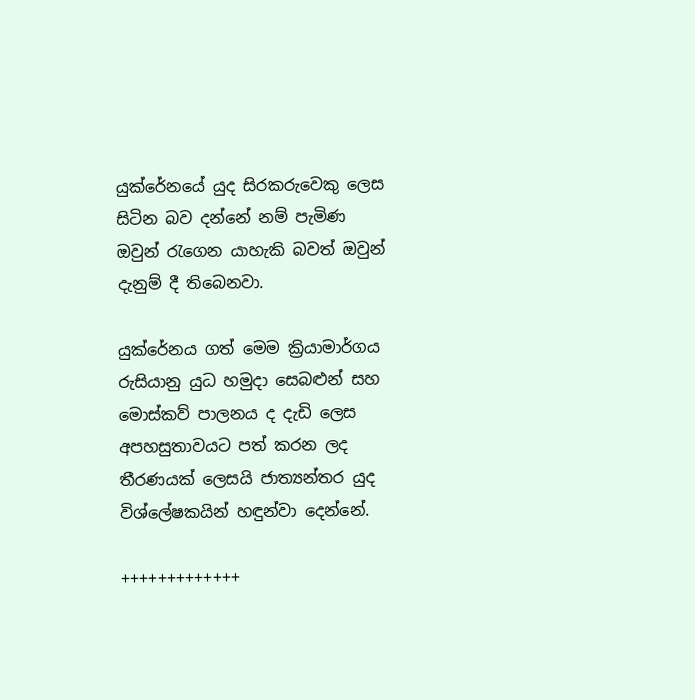යුක්රේනයේ යුද සිරකරුවෙකු ලෙස සිටින බව දන්නේ නම් පැමිණ ඔවුන් රැගෙන යාහැකි බවත් ඔවුන් දැනුම් දී තිබෙනවා.

යුක්රේනය ගත් මෙම ක්‍රියාමාර්ගය රුසියානු යුධ හමුදා සෙබළුන් සහ මොස්කව් පාලනය ද දැඩි ලෙස අපහසුතාවයට පත් කරන ලද තීරණයක් ලෙසයි ජාත්‍යන්තර යුද විශ්ලේෂකයින් හඳුන්වා දෙන්නේ.

+++++++++++++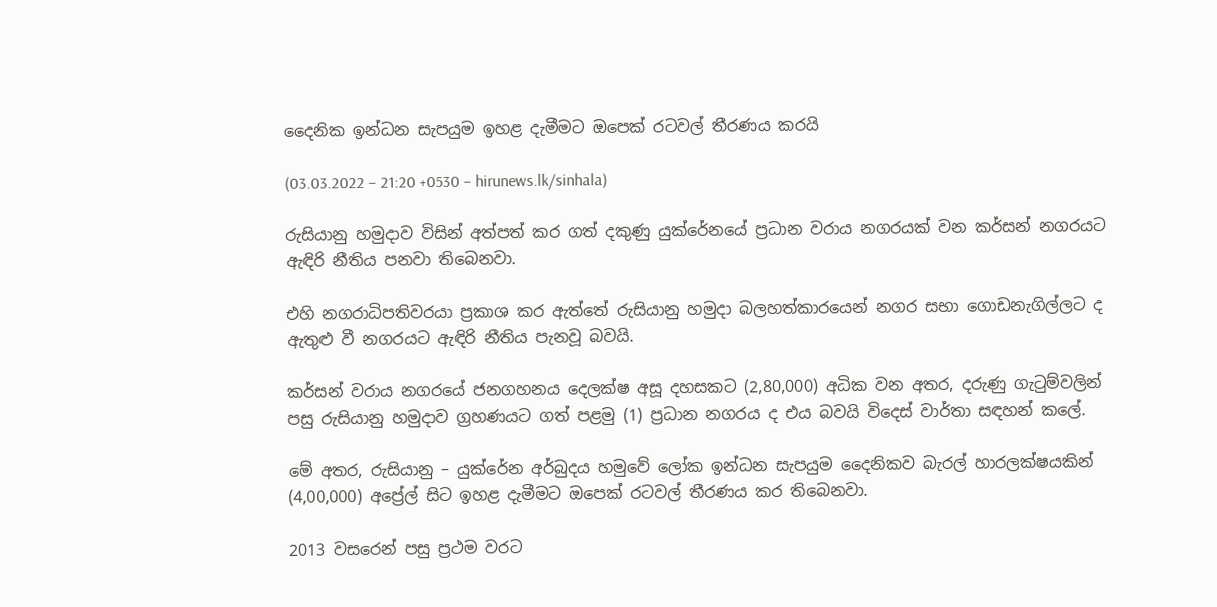දෛනික ඉන්ධන සැපයුම ඉහළ දැමීමට ඔපෙක් රටවල් තීරණය කරයි

(03.03.2022 – 21:20 +0530 – hirunews.lk/sinhala)

රුසියානු හමුදාව විසින් අත්පත් කර ගත් දකුණු යුක්රේනයේ ප්‍රධාන වරාය නගරයක් වන කර්සන් නගරයට ඇඳිරි නීතිය පනවා තිබෙනවා.

එහි නගරාධිපතිවරයා ප්‍රකාශ කර ඇත්තේ රුසියානු හමුදා බලහත්කාරයෙන් නගර සභා ගොඩනැගිල්ලට ද ඇතුළු වී නගරයට ඇඳිරි නීතිය පැනවූ බවයි.

කර්සන් වරාය නගරයේ ජනගහනය දෙලක්ෂ අසූ දහසකට (2,80,000) අධික වන අතර, දරුණු ගැටුම්වලින් පසු රුසියානු හමුදාව ග්‍රහණයට ගත් පළමු (1) ප්‍රධාන නගරය ද එය බවයි විදෙස් වාර්තා සඳහන් කලේ.

මේ අතර, රුසියානු – යුක්රේන අර්බුදය හමුවේ ලෝක ඉන්ධන සැපයුම දෛනිකව බැරල් හාරලක්ෂයකින් (4,00,000) අප්‍රේල් සිට ඉහළ දැමීමට ඔපෙක් රටවල් තීරණය කර තිබෙනවා.

2013 වසරෙන් පසු ප්‍රථම වරට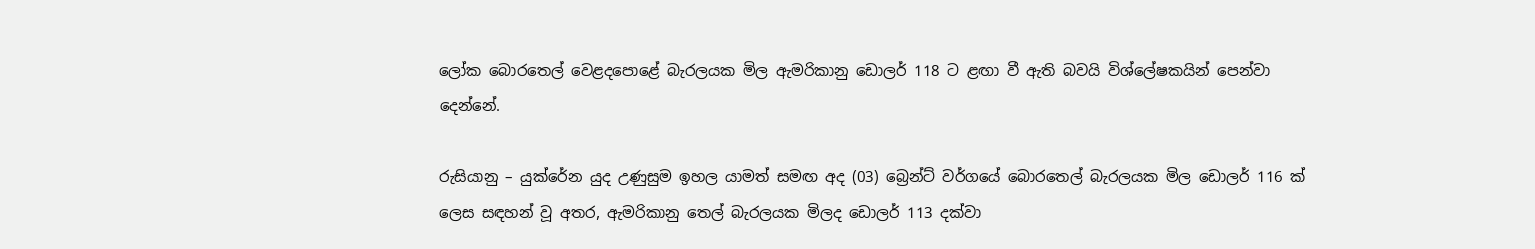ලෝක බොරතෙල් වෙළදපොළේ බැරලයක මිල ඇමරිකානු ඩොලර් 118 ට ළඟා වී ඇති බවයි විශ්ලේෂකයින් පෙන්වා දෙන්නේ.

රුසියානු – යුක්රේන යුද උණුසුම ඉහල යාමත් සමඟ අද (03) බ්‍රෙන්ට් වර්ගයේ බොරතෙල් බැරලයක මිල ඩොලර් 116 ක් ලෙස සඳහන් වූ අතර, ඇමරිකානු තෙල් බැරලයක මිලද ඩොලර් 113 දක්වා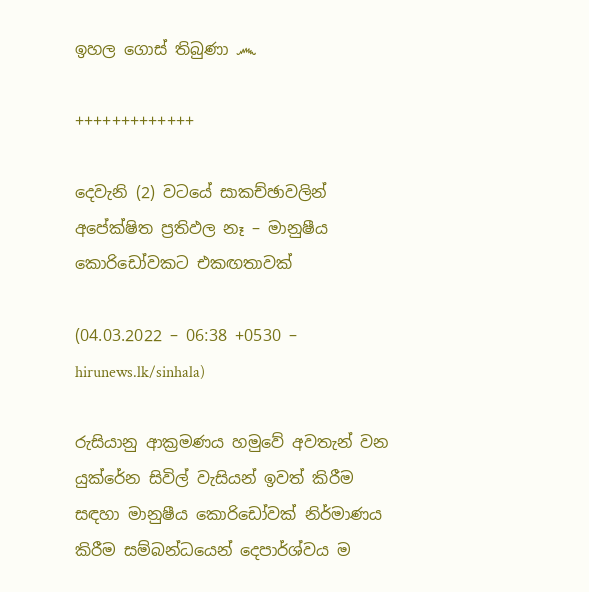ඉහල ගොස් තිබුණා ෴

+++++++++++++

දෙවැනි (2) වටයේ සාකච්ඡාවලින් අපේක්ෂිත ප්‍රතිඵල නෑ – මානුෂීය කොරිඩෝවකට එකඟතාවක්

(04.03.2022 – 06:38 +0530 – hirunews.lk/sinhala)

රුසියානු ආක්‍රමණය හමුවේ අවතැන් වන යුක්රේන සිවිල් වැසියන් ඉවත් කිරීම සඳහා මානුෂීය කොරිඩෝවක් නිර්මාණය කිරීම සම්බන්ධයෙන් දෙපාර්ශ්වය ම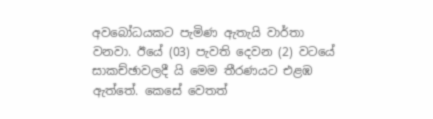අවබෝධයකට පැමිණ ඇතැයි වාර්තා වනවා. ඊයේ (03) පැවති දෙවන (2) වටයේ සාකච්ඡාවලදී යි මෙම තීරණයට එළඹ ඇත්තේ. කෙසේ වෙතත්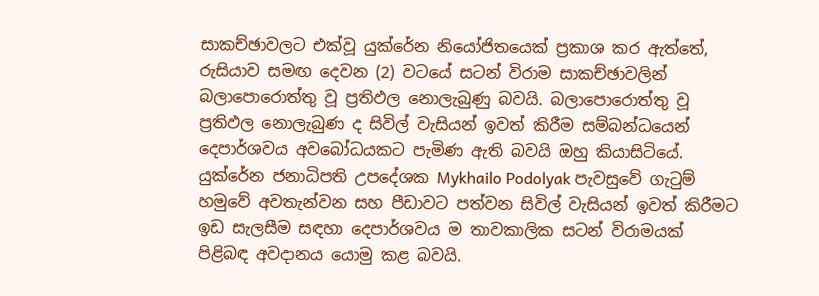සාකච්ඡාවලට එක්වූ යුක්රේන නියෝජිතයෙක් ප්‍රකාශ කර ඇත්තේ, රුසියාව සමඟ දෙවන (2) වටයේ සටන් විරාම සාකච්ඡාවලින් බලාපොරොත්තු වූ ප්‍රතිඵල නොලැබුණු බවයි. බලාපොරොත්තු වූ ප්‍රතිඵල නොලැබුණ ද සිවිල් වැසියන් ඉවත් කිරීම සම්බන්ධයෙන් දෙපාර්ශවය අවබෝධයකට පැමිණ ඇති බවයි ඔහු කියාසිටියේ. යුක්රේන ජනාධිපති උපදේශක Mykhailo Podolyak පැවසුවේ ගැටුම් හමුවේ අවතැන්වන සහ පීඩාවට පත්වන සිවිල් වැසියන් ඉවත් කිරීමට ඉඩ සැලසීම සඳහා දෙපාර්ශවය ම තාවකාලික සටන් විරාමයක් පිළිබඳ අවදානය යොමු කළ බවයි.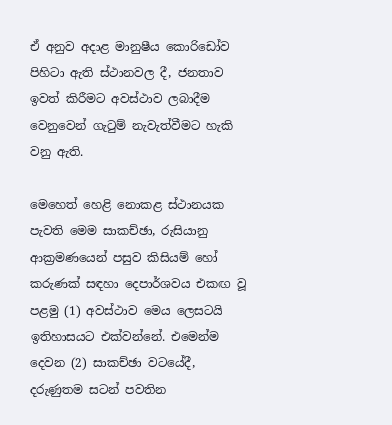ඒ අනුව අදාළ මානුෂීය කොරිඩෝව පිහිටා ඇති ස්ථානවල දී, ජනතාව ඉවත් කිරීමට අවස්ථාව ලබාදීම වෙනුවෙන් ගැටුම් නැවැත්වීමට හැකි වනු ඇති.

මෙහෙත් හෙළි නොකළ ස්ථානයක පැවති මෙම සාකච්ඡා, රුසියානු ආක්‍රමණයෙන් පසුව කිසියම් හෝ කරුණක් සඳහා දෙපාර්ශවය එකඟ වූ පළමු (1) අවස්ථාව මෙය ලෙසටයි ඉතිහාසයට එක්වන්නේ. එමෙන්ම දෙවන (2) සාකච්ඡා වටයේදී, දරුණුතම සටන් පවතින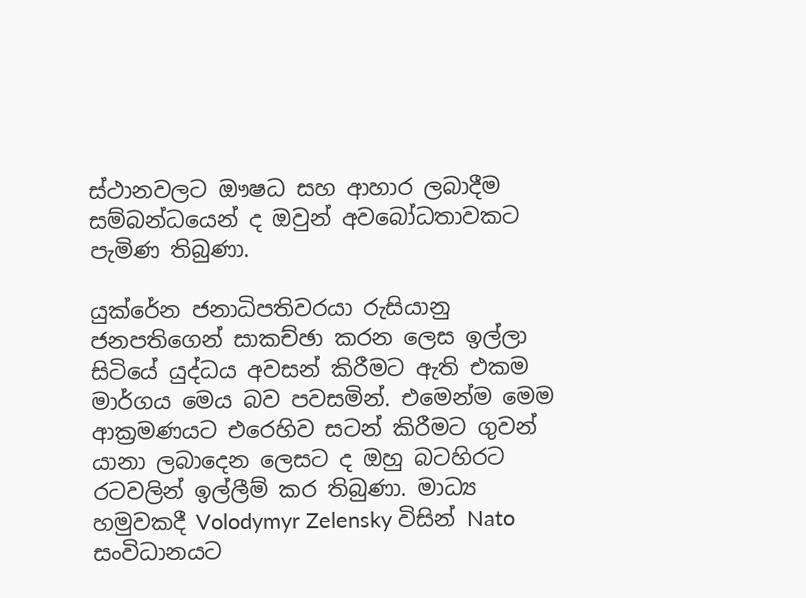ස්ථානවලට ඖෂධ සහ ආහාර ලබාදීම සම්බන්ධයෙන් ද ඔවුන් අවබෝධතාවකට පැමිණ තිබුණා.

යුක්රේන ජනාධිපතිවරයා රුසියානු ජනපතිගෙන් සාකච්ඡා කරන ලෙස ඉල්ලා සිටියේ යුද්ධය අවසන් කිරීමට ඇති එකම මාර්ගය මෙය බව පවසමින්. එමෙන්ම මෙම ආක්‍රමණයට එරෙහිව සටන් කිරීමට ගුවන් යානා ලබාදෙන ලෙසට ද ඔහු බටහිරට රටවලින් ඉල්ලීම් කර තිබුණා. මාධ්‍ය හමුවකදී Volodymyr Zelensky විසින් Nato සංවිධානයට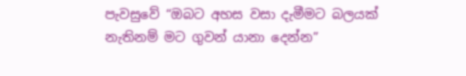පැවසුවේ “ඔබට අහස වසා දැමීමට බලයක් නැතිනම් මට ගුවන් යානා දෙන්න”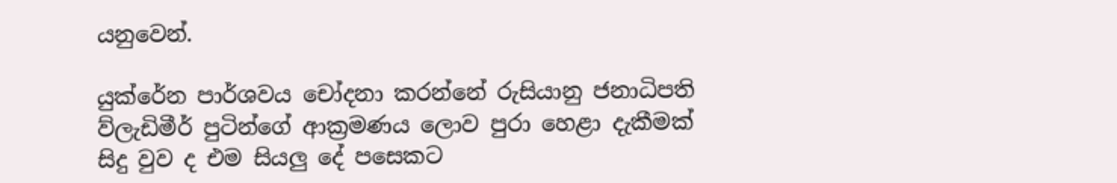යනුවෙන්.

යුක්රේන පාර්ශවය චෝදනා කරන්නේ රුසියානු ජනාධිපති ව්ලැඩිමීර් පුටින්ගේ ආක්‍රමණය ලොව පුරා හෙළා දැකීමක් සිදු වුව ද එම සියලු දේ පසෙකට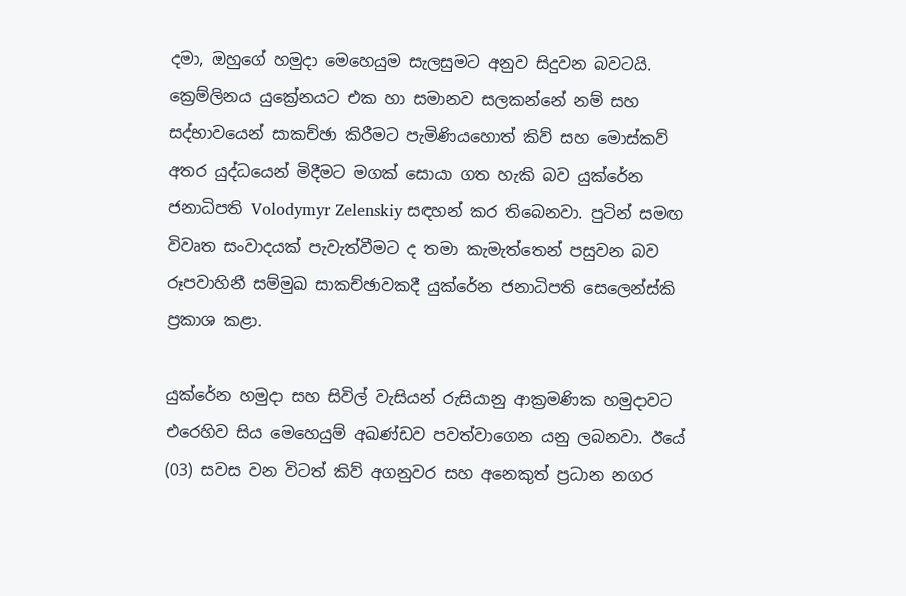දමා, ඔහුගේ හමුදා මෙහෙයුම සැලසුමට අනුව සිදුවන බවටයි. ක්‍රෙම්ලිනය යුක්‍රේනයට එක හා සමානව සලකන්නේ නම් සහ සද්භාවයෙන් සාකච්ඡා කිරීමට පැමිණියහොත් කිව් සහ මොස්කව් අතර යුද්ධයෙන් මිදීමට මගක් සොයා ගත හැකි බව යුක්රේන ජනාධිපති Volodymyr Zelenskiy සඳහන් කර තිබෙනවා. පුටින් සමඟ විවෘත සංවාදයක් පැවැත්වීමට ද තමා කැමැත්තෙන් පසුවන බව රූපවාහිනී සම්මුඛ සාකච්ඡාවකදී යුක්රේන ජනාධිපති සෙලෙන්ස්කි ප්‍රකාශ කළා.

යුක්රේන හමුදා සහ සිවිල් වැසියන් රුසියානු ආක්‍රමණික හමුදාවට එරෙහිව සිය මෙහෙයුම් අඛණ්ඩව පවත්වාගෙන යනු ලබනවා. ඊයේ (03) සවස වන විටත් කිව් අගනුවර සහ අනෙකුත් ප්‍රධාන නගර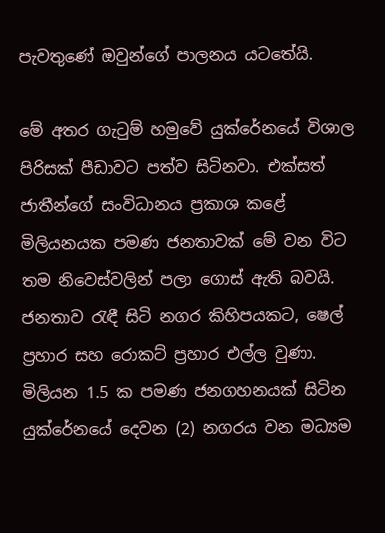පැවතුණේ ඔවුන්ගේ පාලනය යටතේයි.

මේ අතර ගැටුම් හමුවේ යුක්රේනයේ විශාල පිරිසක් පීඩාවට පත්ව සිටිනවා. එක්සත් ජාතීන්ගේ සංවිධානය ප්‍රකාශ කළේ මිලියනයක පමණ ජනතාවක් මේ වන විට තම නිවෙස්වලින් පලා ගොස් ඇති බවයි. ජනතාව රැඳී සිටි නගර කිහිපයකට, ෂෙල් ප්‍රහාර සහ රොකට් ප්‍රහාර එල්ල වුණා. මිලියන 1.5 ක පමණ ජනගහනයක් සිටින යුක්රේනයේ දෙවන (2) නගරය වන මධ්‍යම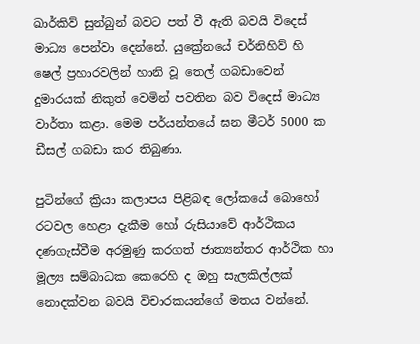ඛාර්කිව් සුන්බුන් බවට පත් වී ඇති බවයි විදෙස් මාධ්‍ය පෙන්වා දෙන්නේ. යුක්‍රේනයේ චර්නිහිව් හි ෂෙල් ප්‍රහාරවලින් හානි වූ තෙල් ගබඩාවෙන් දුමාරයක් නිකුත් වෙමින් පවතින බව විදෙස් මාධ්‍ය වාර්තා කළා. මෙම පර්යන්තයේ ඝන මීටර් 5000 ක ඩීසල් ගබඩා කර තිබුණා.

පුටින්ගේ ක්‍රියා කලාපය පිළිබඳ ලෝකයේ බොහෝ රටවල හෙළා දැකීම හෝ රුසියාවේ ආර්ථිකය දණගැස්වීම අරමුණු කරගත් ජාත්‍යන්තර ආර්ථික හා මූල්‍ය සම්බාධක කෙරෙහි ද ඔහු සැලකිල්ලක් නොදක්වන බවයි විචාරකයන්ගේ මතය වන්නේ.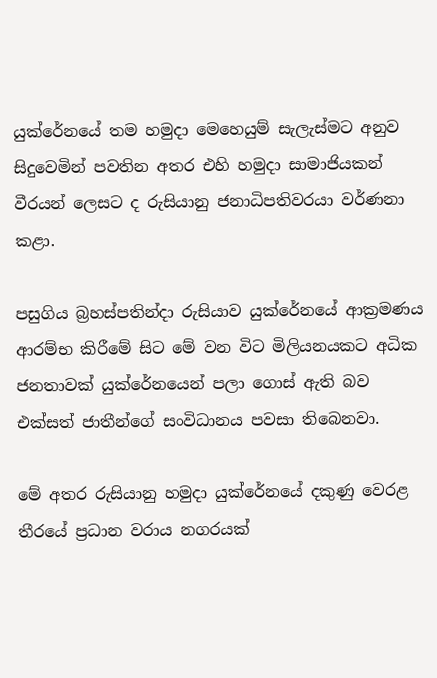යුක්රේනයේ තම හමුදා මෙහෙයුම් සැලැස්මට අනුව සිදුවෙමින් පවතින අතර එහි හමුදා සාමාජියකන් වීරයන් ලෙසට ද රුසියානු ජනාධිපතිවරයා වර්ණනා කළා.

පසුගිය බ්‍රහස්පතින්දා රුසියාව යුක්රේනයේ ආක්‍රමණය ආරම්භ කිරීමේ සිට මේ වන විට මිලියනයකට අධික ජනතාවක් යුක්රේනයෙන් පලා ගොස් ඇති බව එක්සත් ජාතීන්ගේ සංවිධානය පවසා තිබෙනවා.

මේ අතර රුසියානු හමුදා යුක්රේනයේ දකුණු වෙරළ තීරයේ ප්‍රධාන වරාය නගරයක්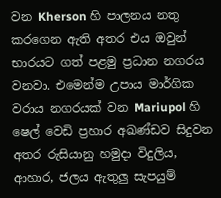වන Kherson හි පාලනය නතු කරගෙන ඇති අතර එය ඔවුන් භාරයට ගත් පළමු ප්‍රධාන නගරය වනවා. එමෙන්ම උපාය මාර්ගික වරාය නගරයක් වන Mariupol හි ෂෙල් වෙඩි ප්‍රහාර අඛණ්ඩව සිදුවන අතර රුසියානු හමුදා විදුලිය, ආහාර, ජලය ඇතුලු සැපයුම්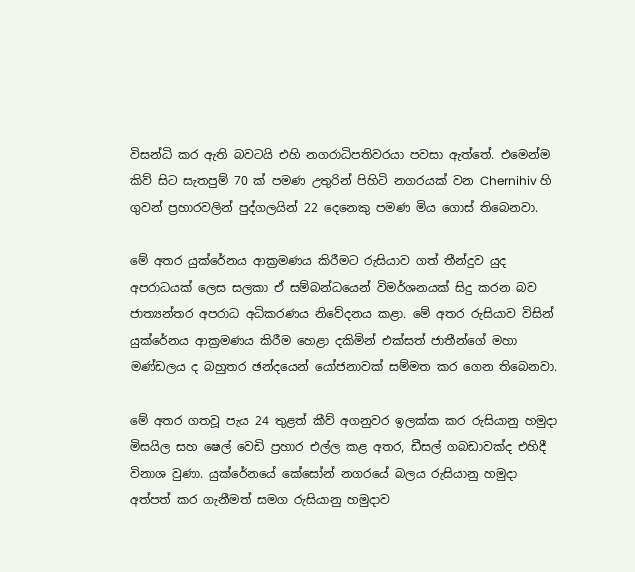විසන්ධි කර ඇති බවටයි එහි නගරාධිපතිවරයා පවසා ඇත්තේ. එමෙන්ම කිව් සිට සැතපුම් 70 ක් පමණ උතුරින් පිහිටි නගරයක් වන Chernihiv හි ගුවන් ප්‍රහාරවලින් පුද්ගලයින් 22 දෙනෙකු පමණ මිය ගොස් තිබෙනවා.

මේ අතර යුක්රේනය ආක්‍රමණය කිරීමට රුසියාව ගත් තීන්දුව යුද අපරාධයක් ලෙස සලකා ඒ සම්බන්ධයෙන් විමර්ශනයක් සිදු කරන බව ජාත්‍යන්තර අපරාධ අධිකරණය නිවේදනය කළා. මේ අතර රුසියාව විසින් යුක්රේනය ආක්‍රමණය කිරීම හෙළා දකිමින් එක්සත් ජාතීන්ගේ මහා මණ්ඩලය ද බහුතර ඡන්දයෙන් යෝජනාවක් සම්මත කර ගෙන තිබෙනවා.

මේ අතර ගතවූ පැය 24 තුළත් කීව් අගනුවර ඉලක්ක කර රුසියානු හමුදා මිසයිල සහ ෂෙල් වෙඩි ප්‍රහාර එල්ල කළ අතර, ඩීසල් ගබඩාවක්ද එහිදී විනාශ වුණා. යුක්රේනයේ කේසෝන් නගරයේ බලය රුසියානු හමුදා අත්පත් කර ගැනීමත් සමග රුසියානු හමුදාව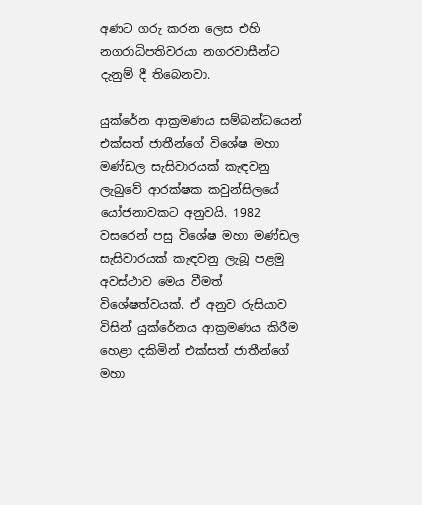අණට ගරු කරන ලෙස එහි නගරාධිපතිවරයා නගරවාසීන්ට දැනුම් දී තිබෙනවා.

යුක්රේන ආක්‍රමණය සම්බන්ධයෙන් එක්සත් ජාතීන්ගේ විශේෂ මහා මණ්ඩල සැසිවාරයක් කැඳවනු ලැබුවේ ආරක්ෂක කවුන්සිලයේ යෝජනාවකට අනුවයි. 1982 වසරෙන් පසු විශේෂ මහා මණ්ඩල සැසිවාරයක් කැඳවනු ලැබූ පළමු අවස්ථාව මෙය වීමත් විශේෂත්වයක්. ඒ අනුව රුසියාව විසින් යුක්රේනය ආක්‍රමණය කිරීම හෙළා දකිමින් එක්සත් ජාතීන්ගේ මහා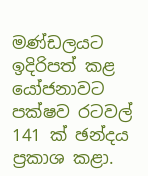මණ්ඩලයට ඉදිරිපත් කළ යෝජනාවට පක්ෂව රටවල් 141 ක් ඡන්දය ප්‍රකාශ කළා.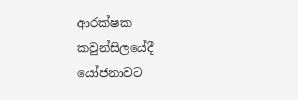ආරක්ෂක කවුන්සිලයේදී යෝජනාවට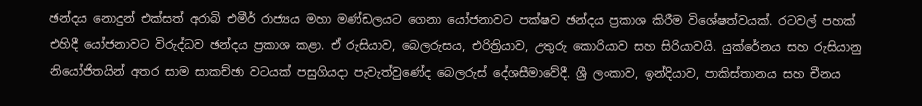ඡන්දය නොදුන් එක්සත් අරාබි එමීර් රාජ්‍යය මහා මණ්ඩලයට ගෙනා යෝජනාවට පක්ෂව ඡන්දය ප්‍රකාශ කිරීම විශේෂත්වයක්. රටවල් පහක් එහිදී යෝජනාවට විරුද්ධව ඡන්දය ප්‍රකාශ කළා. ඒ රුසියාව, බෙලරුසය, එරිත්‍රියාව, උතුරු කොරියාව සහ සිරියාවයි. යුක්රේනය සහ රුසියානු නියෝජිතයින් අතර සාම සාකච්ඡා වටයක් පසුගියදා පැවැත්වුණේද බෙලරුස් දේශසීමාවේදී. ශ්‍රී ලංකාව, ඉන්දියාව, පාකිස්තානය සහ චීනය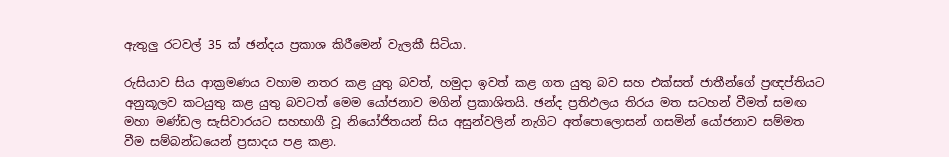ඇතුලු රටවල් 35 ක් ඡන්දය ප්‍රකාශ කිරීමෙන් වැලකී සිටියා.

රුසියාව සිය ආක්‍රමණය වහාම නතර කළ යුතු බවත්, හමුදා ඉවත් කළ ගත යුතු බව සහ එක්සත් ජාතීන්ගේ ප්‍රඥප්තියට අනුකූලව කටයුතු කළ යුතු බවටත් මෙම යෝජනාව මගින් ප්‍රකාශිතයි. ඡන්ද ප්‍රතිඵලය තිරය මත සටහන් වීමත් සමඟ මහා මණ්ඩල සැසිවාරයට සහභාගී වූ නියෝජිතයන් සිය අසුන්වලින් නැගිට අත්පොලොසන් ගසමින් යෝජනාව සම්මත වීම සම්බන්ධයෙන් ප්‍රසාදය පළ කළා.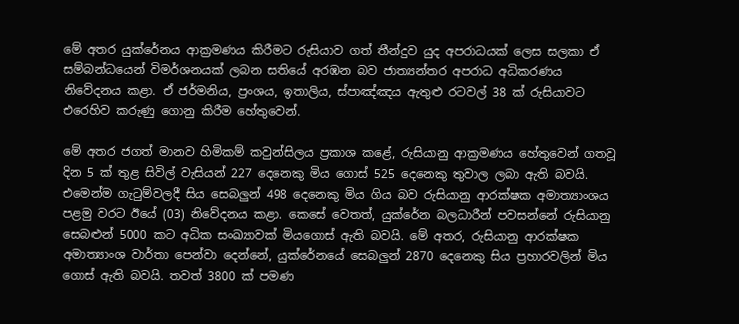මේ අතර යුක්රේනය ආක්‍රමණය කිරීමට රුසියාව ගත් තීන්දුව යුද අපරාධයක් ලෙස සලකා ඒ සම්බන්ධයෙන් විමර්ශනයක් ලබන සතියේ අරඹන බව ජාත්‍යන්තර අපරාධ අධිකරණය නිවේදනය කළා. ඒ ජර්මනිය, ප්‍රංශය, ඉතාලිය, ස්පාඤ්ඤය ඇතුළු රටවල් 38 ක් රුසියාවට එරෙහිව කරුණු ගොනු කිරීම හේතුවෙන්.

මේ අතර ජගත් මානව හිමිකම් කවුන්සිලය ප්‍රකාශ කළේ, රුසියානු ආක්‍රමණය හේතුවෙන් ගතවූ දින 5 ක් තුළ සිවිල් වැසියන් 227 දෙනෙකු මිය ගොස් 525 දෙනෙකු තුවාල ලබා ඇති බවයි. එමෙන්ම ගැටුම්වලදී සිය සෙබලුන් 498 දෙනෙකු මිය ගිය බව රුසියානු ආරක්ෂක අමාත්‍යාංශය පළමු වරට ඊයේ (03) නිවේදනය කළා. කෙසේ වෙතත්, යුක්රේන බලධාරීන් පවසන්නේ රුසියානු සෙබළුන් 5000 කට අධික සංඛ්‍යාවක් මියගොස් ඇති බවයි. මේ අතර, රුසියානු ආරක්ෂක අමාත්‍යාංශ වාර්තා පෙන්වා දෙන්නේ, යුක්රේනයේ සෙබලුන් 2870 දෙනෙකු සිය ප්‍රහාරවලින් මිය ගොස් ඇති බවයි. තවත් 3800 ක් පමණ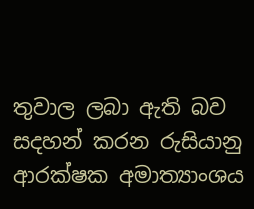තුවාල ලබා ඇති බව සදහන් කරන රුසියානු ආරක්ෂක අමාත්‍යාංශය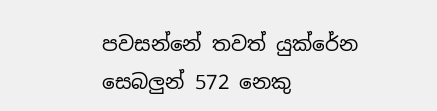පවසන්නේ තවත් යුක්රේන සෙබලුන් 572 නෙකු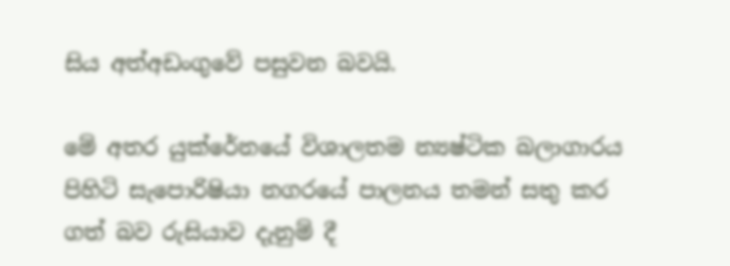සිය අත්අඩංගුවේ පසුවන බවයි.

මේ අතර යුක්රේනයේ විශාලතම න්‍යෂ්ටික බලාගාරය පිහිටි සැපොරිෂියා නගරයේ පාලනය තමන් සතු කර ගත් බව රුසියාව දැනුම් දී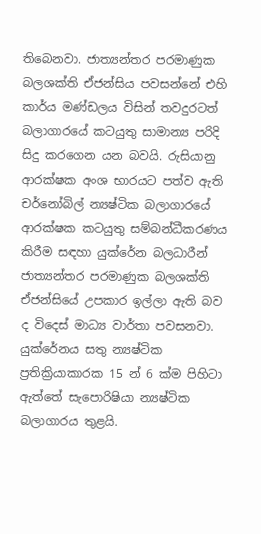තිබෙනවා. ජාත්‍යන්තර පරමාණුක බලශක්ති ඒජන්සිය පවසන්නේ එහි කාර්ය මණ්ඩලය විසින් තවදුරටත් බලාගාරයේ කටයුතු සාමාන්‍ය පරිදි සිදු කරගෙන යන බවයි. රුසියානු ආරක්ෂක අංශ භාරයට පත්ව ඇති චර්නෝබිල් න්‍යෂ්ටික බලාගාරයේ ආරක්ෂක කටයුතු සම්බන්ධීකරණය කිරීම සඳහා යුක්රේන බලධාරීන් ජාත්‍යන්තර පරමාණුක බලශක්ති ඒජන්සියේ උපකාර ඉල්ලා ඇති බව ද විදෙස් මාධ්‍ය වාර්තා පවසනවා. යුක්රේනය සතු න්‍යෂ්ටික ප්‍රතික්‍රියාකාරක 15 න් 6 ක්ම පිහිටා ඇත්තේ සැපොරිෂියා න්‍යෂ්ටික බලාගාරය තුළයි.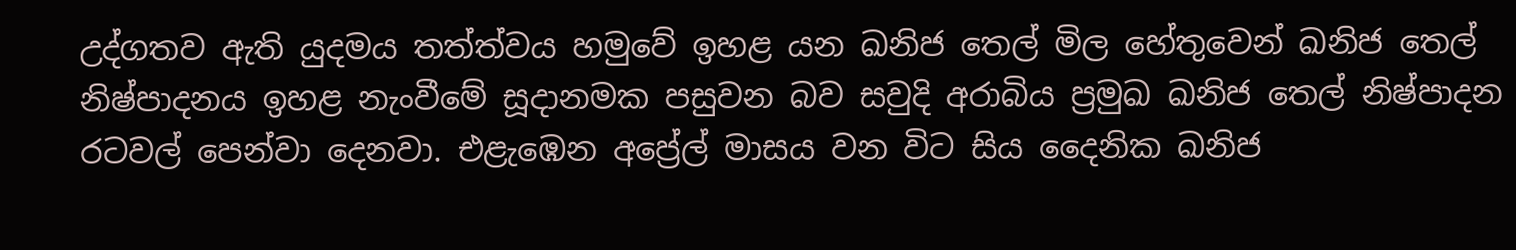උද්ගතව ඇති යුදමය තත්ත්වය හමුවේ ඉහළ යන ඛනිජ තෙල් මිල හේතුවෙන් ඛනිජ තෙල් නිෂ්පාදනය ඉහළ නැංවීමේ සූදානමක පසුවන බව සවුදි අරාබිය ප්‍රමුඛ ඛනිජ තෙල් නිෂ්පාදන රටවල් පෙන්වා දෙනවා. එළැඹෙන අප්‍රේල් මාසය වන විට සිය දෛනික ඛනිජ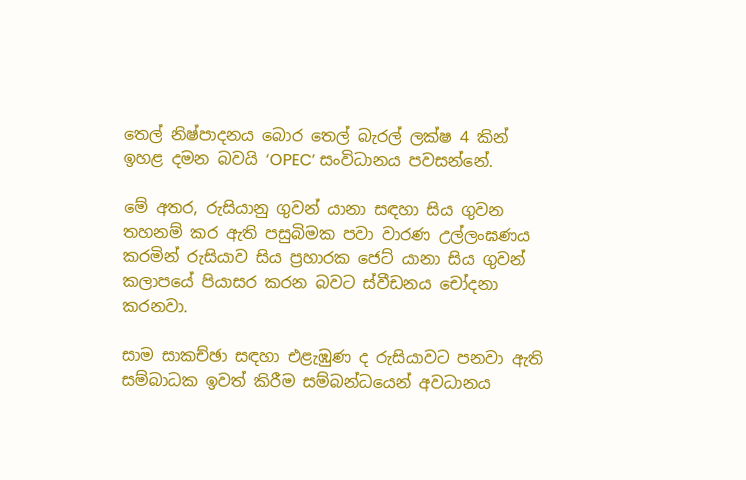තෙල් නිෂ්පාදනය බොර තෙල් බැරල් ලක්ෂ 4 කින් ඉහළ දමන බවයි ‘OPEC’ සංවිධානය පවසන්නේ.

මේ අතර, රුසියානු ගුවන් යානා සඳහා සිය ගුවන තහනම් කර ඇති පසුබිමක පවා වාරණ උල්ලංඝණය කරමින් රුසියාව සිය ප්‍රහාරක ජෙට් යානා සිය ගුවන් කලාපයේ පියාසර කරන බවට ස්වීඩනය චෝදනා කරනවා.

සාම සාකච්ඡා සඳහා එළැඹුණ ද රුසියාවට පනවා ඇති සම්බාධක ඉවත් කිරීම සම්බන්ධයෙන් අවධානය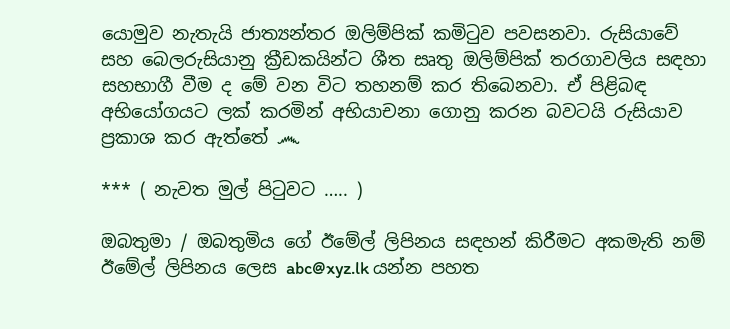යොමුව නැතැයි ජාත්‍යන්තර ඔලිම්පික් කමිටුව පවසනවා. රුසියාවේ සහ බෙලරුසියානු ක්‍රීඩකයින්ට ශීත සෘතු ඔලිම්පික් තරගාවලිය සඳහා සහභාගී වීම ද මේ වන විට තහනම් කර තිබෙනවා. ඒ පිළිබඳ අභියෝගයට ලක් කරමින් අභියාචනා ගොනු කරන බවටයි රුසියාව ප්‍රකාශ කර ඇත්තේ ෴

*** ( නැවත මුල් පිටුවට ….. )

ඔබතුමා / ඔබතුමිය ගේ ඊමේල් ලිපිනය සඳහන් කිරීමට අකමැති නම් ඊමේල් ලිපිනය ලෙස abc@xyz.lk යන්න පහත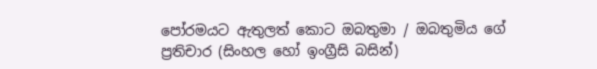පෝරමයට ඇතුලත් කොට ඔබතුමා / ඔබතුමිය ගේ ප්‍රතිචාර (සිංහල හෝ ඉංග්‍රීසි බසින්)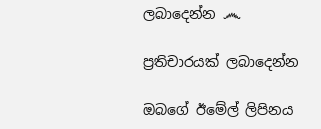ලබාදෙන්න ෴

ප්‍රතිචාරයක් ලබාදෙන්න

ඔබගේ ඊමේල් ලිපිනය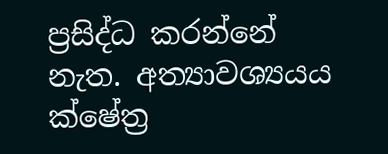ප්‍රසිද්ධ කරන්නේ නැත. අත්‍යාවශ්‍යයය ක්ෂේත්‍ර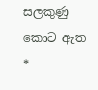සලකුණු කොට ඇත *